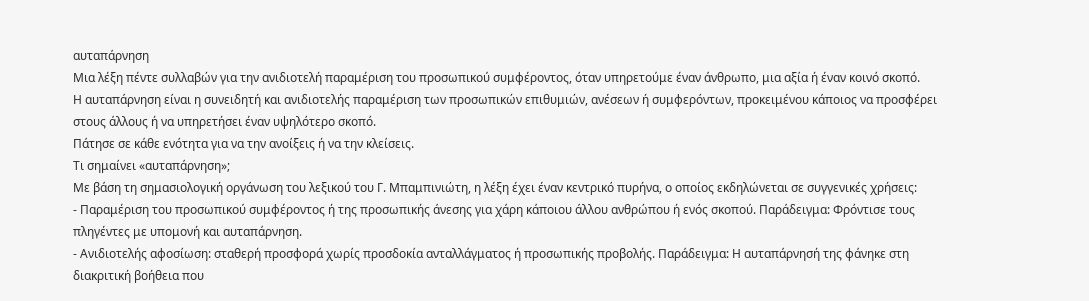αυταπάρνηση
Μια λέξη πέντε συλλαβών για την ανιδιοτελή παραμέριση του προσωπικού συμφέροντος, όταν υπηρετούμε έναν άνθρωπο, μια αξία ή έναν κοινό σκοπό.
Η αυταπάρνηση είναι η συνειδητή και ανιδιοτελής παραμέριση των προσωπικών επιθυμιών, ανέσεων ή συμφερόντων, προκειμένου κάποιος να προσφέρει στους άλλους ή να υπηρετήσει έναν υψηλότερο σκοπό.
Πάτησε σε κάθε ενότητα για να την ανοίξεις ή να την κλείσεις.
Τι σημαίνει «αυταπάρνηση»;
Με βάση τη σημασιολογική οργάνωση του λεξικού του Γ. Μπαμπινιώτη, η λέξη έχει έναν κεντρικό πυρήνα, ο οποίος εκδηλώνεται σε συγγενικές χρήσεις:
- Παραμέριση του προσωπικού συμφέροντος ή της προσωπικής άνεσης για χάρη κάποιου άλλου ανθρώπου ή ενός σκοπού. Παράδειγμα: Φρόντισε τους πληγέντες με υπομονή και αυταπάρνηση.
- Ανιδιοτελής αφοσίωση: σταθερή προσφορά χωρίς προσδοκία ανταλλάγματος ή προσωπικής προβολής. Παράδειγμα: Η αυταπάρνησή της φάνηκε στη διακριτική βοήθεια που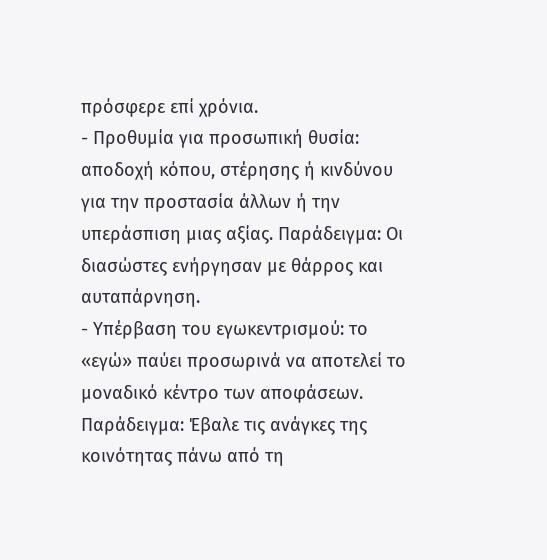πρόσφερε επί χρόνια.
- Προθυμία για προσωπική θυσία: αποδοχή κόπου, στέρησης ή κινδύνου για την προστασία άλλων ή την υπεράσπιση μιας αξίας. Παράδειγμα: Οι διασώστες ενήργησαν με θάρρος και αυταπάρνηση.
- Υπέρβαση του εγωκεντρισμού: το «εγώ» παύει προσωρινά να αποτελεί το μοναδικό κέντρο των αποφάσεων. Παράδειγμα: Έβαλε τις ανάγκες της κοινότητας πάνω από τη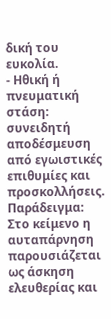δική του ευκολία.
- Ηθική ή πνευματική στάση: συνειδητή αποδέσμευση από εγωιστικές επιθυμίες και προσκολλήσεις. Παράδειγμα: Στο κείμενο η αυταπάρνηση παρουσιάζεται ως άσκηση ελευθερίας και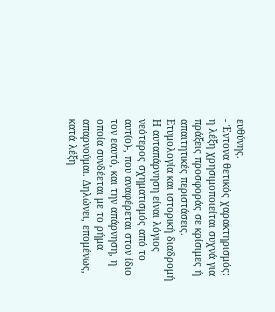ευθύνης.
- Έντονα θετικός χαρακτηρισμός: η λέξη χρησιμοποιείται συχνά για πράξεις προσφοράς σε κρίσιμες ή απαιτητικές περιστάσεις.
Ετυμολογία και ιστορική διαδρομή
Η αυταπάρνηση είναι λόγιος νεότερος σχηματισμός από το αυτ(ο)-, που αναφέρεται στον ίδιο τον εαυτό, και την απάρνηση, η οποία συνδέεται με το ρήμα απαρνούμαι. Δηλώνει, επομένως, κατά λέξη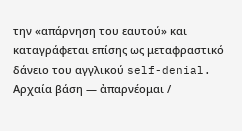την «απάρνηση του εαυτού» και καταγράφεται επίσης ως μεταφραστικό δάνειο του αγγλικού self-denial.
Αρχαία βάση — ἀπαρνέομαι /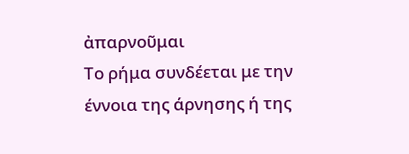ἀπαρνοῦμαι
Το ρήμα συνδέεται με την έννοια της άρνησης ή της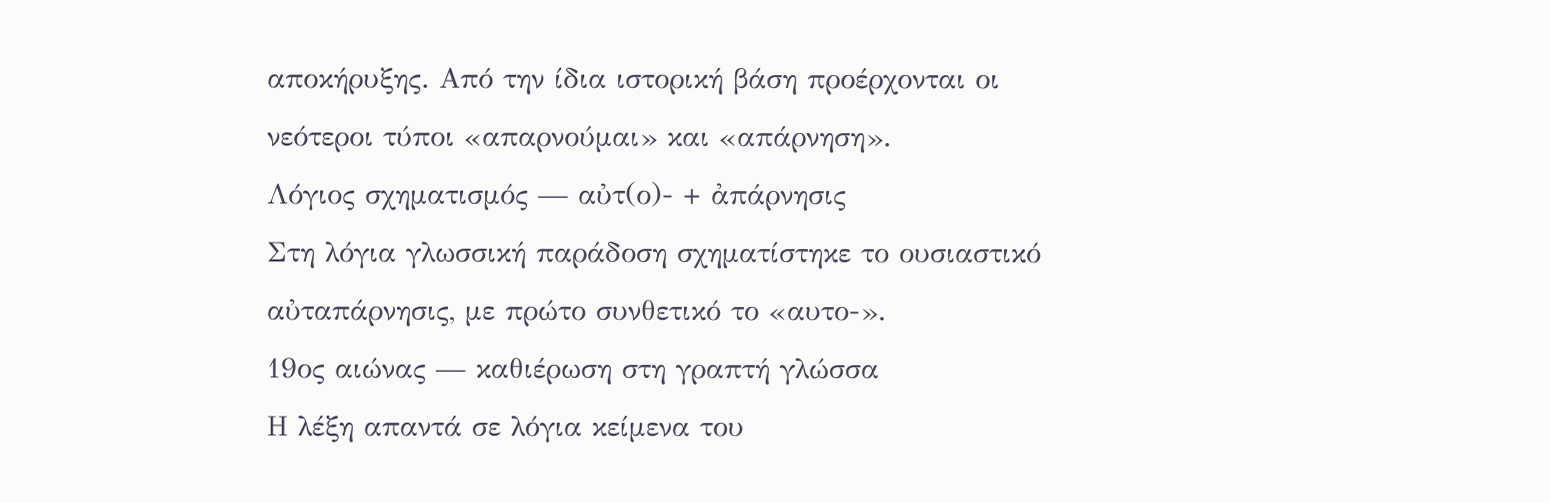αποκήρυξης. Από την ίδια ιστορική βάση προέρχονται οι νεότεροι τύποι «απαρνούμαι» και «απάρνηση».
Λόγιος σχηματισμός — αὐτ(ο)- + ἀπάρνησις
Στη λόγια γλωσσική παράδοση σχηματίστηκε το ουσιαστικό αὐταπάρνησις, με πρώτο συνθετικό το «αυτο-».
19ος αιώνας — καθιέρωση στη γραπτή γλώσσα
Η λέξη απαντά σε λόγια κείμενα του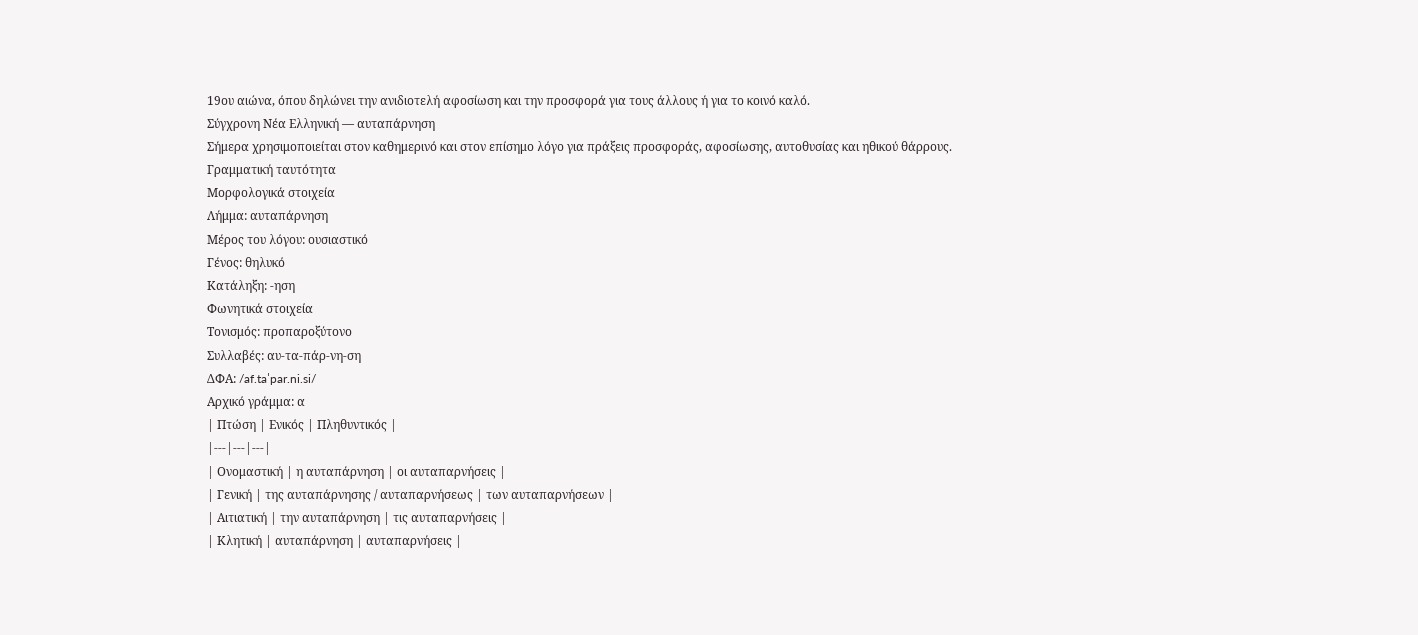19ου αιώνα, όπου δηλώνει την ανιδιοτελή αφοσίωση και την προσφορά για τους άλλους ή για το κοινό καλό.
Σύγχρονη Νέα Ελληνική — αυταπάρνηση
Σήμερα χρησιμοποιείται στον καθημερινό και στον επίσημο λόγο για πράξεις προσφοράς, αφοσίωσης, αυτοθυσίας και ηθικού θάρρους.
Γραμματική ταυτότητα
Μορφολογικά στοιχεία
Λήμμα: αυταπάρνηση
Μέρος του λόγου: ουσιαστικό
Γένος: θηλυκό
Κατάληξη: -ηση
Φωνητικά στοιχεία
Τονισμός: προπαροξύτονο
Συλλαβές: αυ-τα-πάρ-νη-ση
ΔΦΑ: /af.taˈpar.ni.si/
Αρχικό γράμμα: α
| Πτώση | Ενικός | Πληθυντικός |
|---|---|---|
| Ονομαστική | η αυταπάρνηση | οι αυταπαρνήσεις |
| Γενική | της αυταπάρνησης / αυταπαρνήσεως | των αυταπαρνήσεων |
| Αιτιατική | την αυταπάρνηση | τις αυταπαρνήσεις |
| Κλητική | αυταπάρνηση | αυταπαρνήσεις |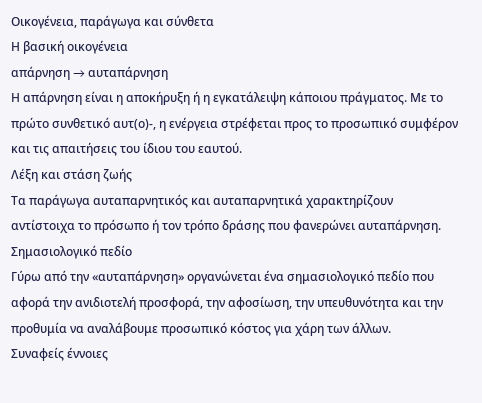Οικογένεια, παράγωγα και σύνθετα
Η βασική οικογένεια
απάρνηση → αυταπάρνηση
Η απάρνηση είναι η αποκήρυξη ή η εγκατάλειψη κάποιου πράγματος. Με το πρώτο συνθετικό αυτ(ο)-, η ενέργεια στρέφεται προς το προσωπικό συμφέρον και τις απαιτήσεις του ίδιου του εαυτού.
Λέξη και στάση ζωής
Τα παράγωγα αυταπαρνητικός και αυταπαρνητικά χαρακτηρίζουν αντίστοιχα το πρόσωπο ή τον τρόπο δράσης που φανερώνει αυταπάρνηση.
Σημασιολογικό πεδίο
Γύρω από την «αυταπάρνηση» οργανώνεται ένα σημασιολογικό πεδίο που αφορά την ανιδιοτελή προσφορά, την αφοσίωση, την υπευθυνότητα και την προθυμία να αναλάβουμε προσωπικό κόστος για χάρη των άλλων.
Συναφείς έννοιες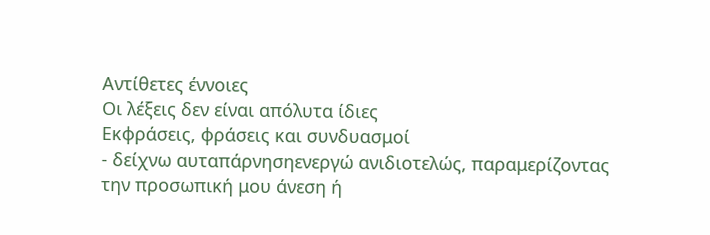Αντίθετες έννοιες
Οι λέξεις δεν είναι απόλυτα ίδιες
Εκφράσεις, φράσεις και συνδυασμοί
- δείχνω αυταπάρνησηενεργώ ανιδιοτελώς, παραμερίζοντας την προσωπική μου άνεση ή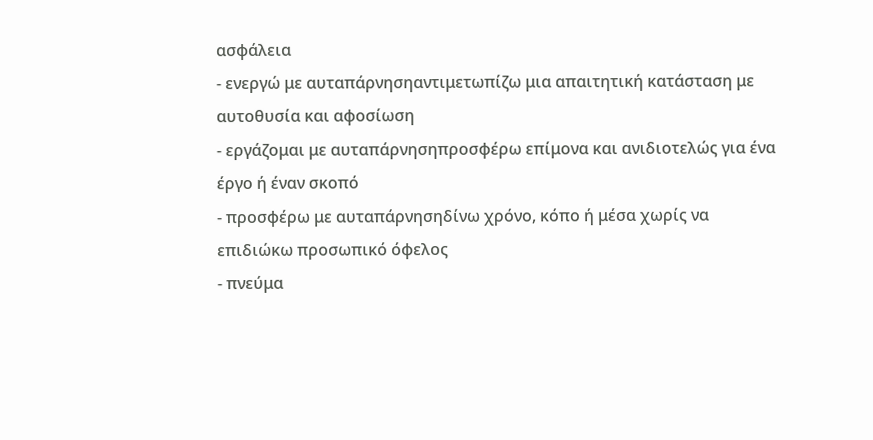ασφάλεια
- ενεργώ με αυταπάρνησηαντιμετωπίζω μια απαιτητική κατάσταση με αυτοθυσία και αφοσίωση
- εργάζομαι με αυταπάρνησηπροσφέρω επίμονα και ανιδιοτελώς για ένα έργο ή έναν σκοπό
- προσφέρω με αυταπάρνησηδίνω χρόνο, κόπο ή μέσα χωρίς να επιδιώκω προσωπικό όφελος
- πνεύμα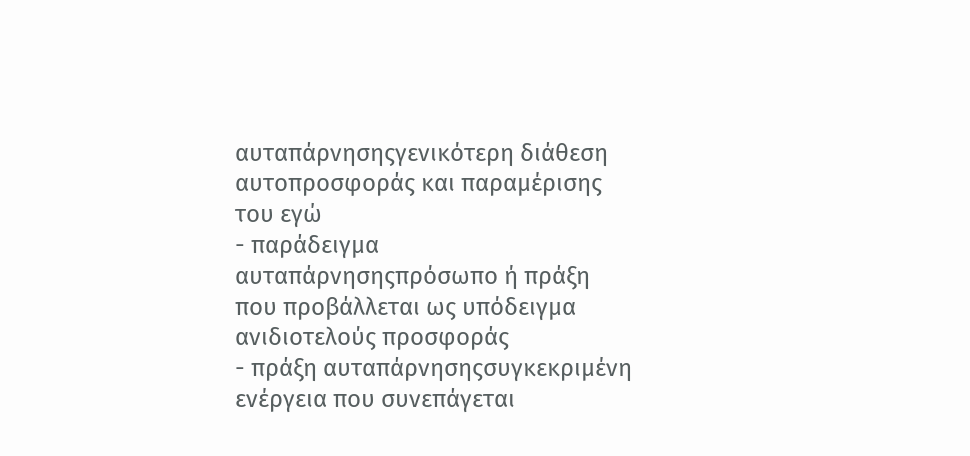αυταπάρνησηςγενικότερη διάθεση αυτοπροσφοράς και παραμέρισης του εγώ
- παράδειγμα αυταπάρνησηςπρόσωπο ή πράξη που προβάλλεται ως υπόδειγμα ανιδιοτελούς προσφοράς
- πράξη αυταπάρνησηςσυγκεκριμένη ενέργεια που συνεπάγεται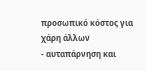προσωπικό κόστος για χάρη άλλων
- αυταπάρνηση και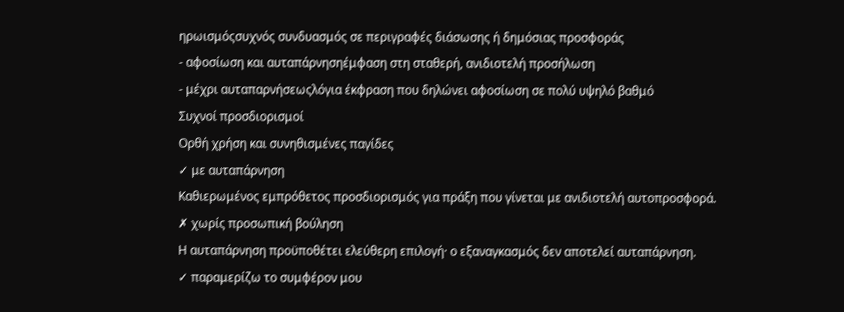ηρωισμόςσυχνός συνδυασμός σε περιγραφές διάσωσης ή δημόσιας προσφοράς
- αφοσίωση και αυταπάρνησηέμφαση στη σταθερή, ανιδιοτελή προσήλωση
- μέχρι αυταπαρνήσεωςλόγια έκφραση που δηλώνει αφοσίωση σε πολύ υψηλό βαθμό
Συχνοί προσδιορισμοί
Ορθή χρήση και συνηθισμένες παγίδες
✓ με αυταπάρνηση
Καθιερωμένος εμπρόθετος προσδιορισμός για πράξη που γίνεται με ανιδιοτελή αυτοπροσφορά.
✗ χωρίς προσωπική βούληση
Η αυταπάρνηση προϋποθέτει ελεύθερη επιλογή· ο εξαναγκασμός δεν αποτελεί αυταπάρνηση.
✓ παραμερίζω το συμφέρον μου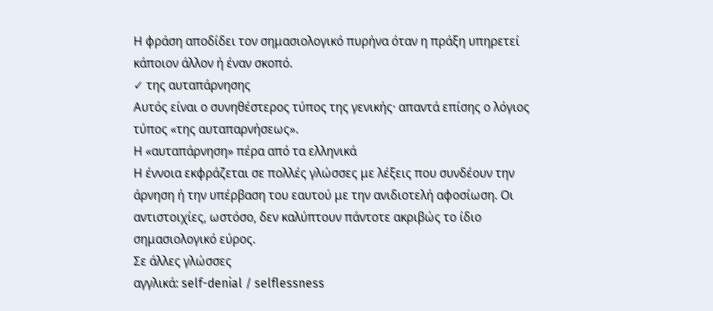Η φράση αποδίδει τον σημασιολογικό πυρήνα όταν η πράξη υπηρετεί κάποιον άλλον ή έναν σκοπό.
✓ της αυταπάρνησης
Αυτός είναι ο συνηθέστερος τύπος της γενικής· απαντά επίσης ο λόγιος τύπος «της αυταπαρνήσεως».
Η «αυταπάρνηση» πέρα από τα ελληνικά
Η έννοια εκφράζεται σε πολλές γλώσσες με λέξεις που συνδέουν την άρνηση ή την υπέρβαση του εαυτού με την ανιδιοτελή αφοσίωση. Οι αντιστοιχίες, ωστόσο, δεν καλύπτουν πάντοτε ακριβώς το ίδιο σημασιολογικό εύρος.
Σε άλλες γλώσσες
αγγλικά: self-denial / selflessness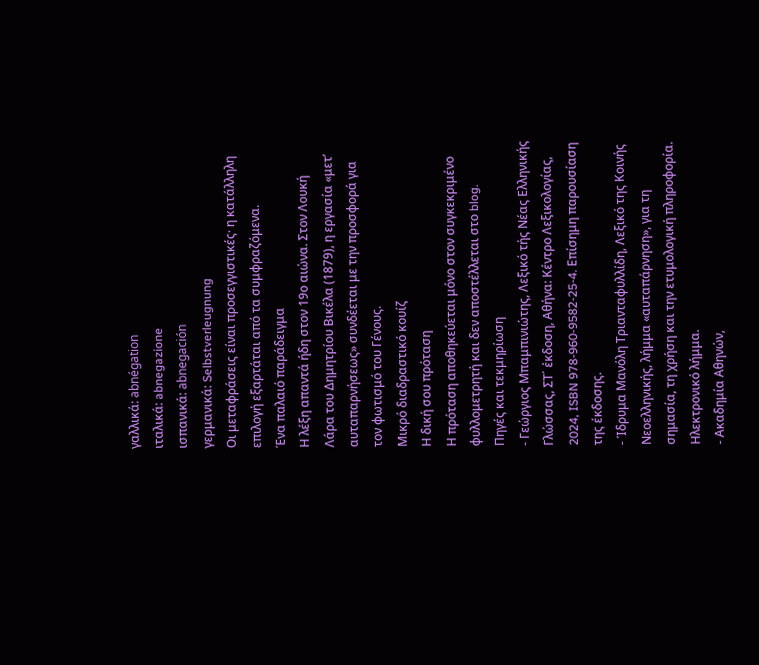γαλλικά: abnégation
ιταλικά: abnegazione
ισπανικά: abnegación
γερμανικά: Selbstverleugnung
Οι μεταφράσεις είναι προσεγγιστικές· η κατάλληλη επιλογή εξαρτάται από τα συμφραζόμενα.
Ένα παλαιό παράδειγμα
Η λέξη απαντά ήδη στον 19ο αιώνα. Στον Λουκή Λάρα του Δημητρίου Βικέλα (1879), η εργασία «μετ’ αυταπαρνήσεως» συνδέεται με την προσφορά για τον φωτισμό του Γένους.
Μικρό διαδραστικό κουίζ
Η δική σου πρόταση
Η πρόταση αποθηκεύεται μόνο στον συγκεκριμένο φυλλομετρητή και δεν αποστέλλεται στο blog.
Πηγές και τεκμηρίωση
- Γεώργιος Μπαμπινιώτης, Λεξικό τής Νέας Ελληνικής Γλώσσας, ΣΤ΄ έκδοση, Αθήνα: Κέντρο Λεξικολογίας, 2024, ISBN 978-960-9582-25-4. Επίσημη παρουσίαση της έκδοσης.
- Ίδρυμα Μανόλη Τριανταφυλλίδη, Λεξικό της Κοινής Νεοελληνικής, λήμμα «αυταπάρνηση», για τη σημασία, τη χρήση και την ετυμολογική πληροφορία. Ηλεκτρονικό λήμμα.
- Ακαδημία Αθηνών,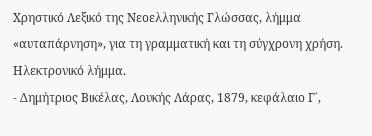Χρηστικό Λεξικό της Νεοελληνικής Γλώσσας, λήμμα «αυταπάρνηση», για τη γραμματική και τη σύγχρονη χρήση. Ηλεκτρονικό λήμμα.
- Δημήτριος Βικέλας, Λουκής Λάρας, 1879, κεφάλαιο Γ΄,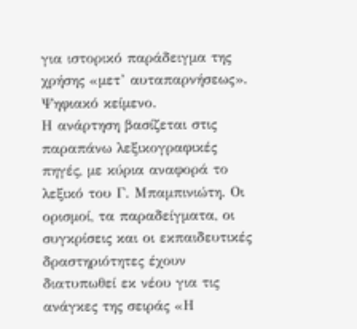για ιστορικό παράδειγμα της χρήσης «μετ’ αυταπαρνήσεως». Ψηφιακό κείμενο.
Η ανάρτηση βασίζεται στις παραπάνω λεξικογραφικές πηγές, με κύρια αναφορά το λεξικό του Γ. Μπαμπινιώτη. Οι ορισμοί, τα παραδείγματα, οι συγκρίσεις και οι εκπαιδευτικές δραστηριότητες έχουν διατυπωθεί εκ νέου για τις ανάγκες της σειράς «Η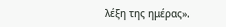λέξη της ημέρας».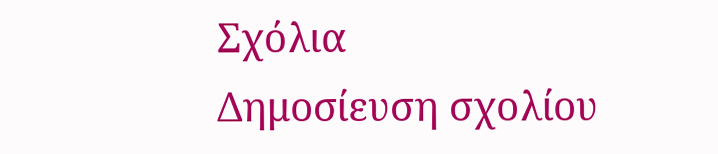Σχόλια
Δημοσίευση σχολίου